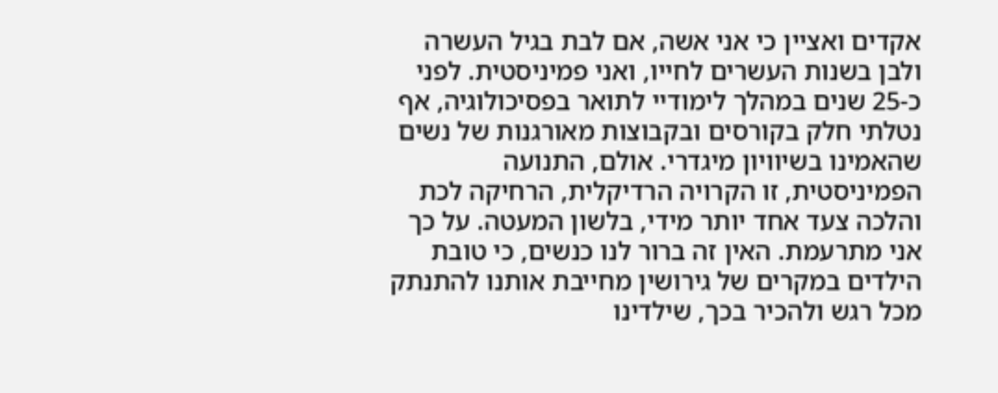אקדים ואציין כי אני אשה, אם לבת בגיל העשרה ולבן בשנות העשרים לחייו, ואני פמיניסטית. לפני כ-25 שנים במהלך לימודיי לתואר בפסיכולוגיה, אף נטלתי חלק בקורסים ובקבוצות מאורגנות של נשים שהאמינו בשיוויון מיגדרי. אולם, התנועה הפמיניסטית, זו הקרויה הרדיקלית, הרחיקה לכת והלכה צעד אחד יותר מידי, בלשון המעטה. על כך אני מתרעמת. האין זה ברור לנו כנשים, כי טובת הילדים במקרים של גירושין מחייבת אותנו להתנתק מכל רגש ולהכיר בכך, שילדינו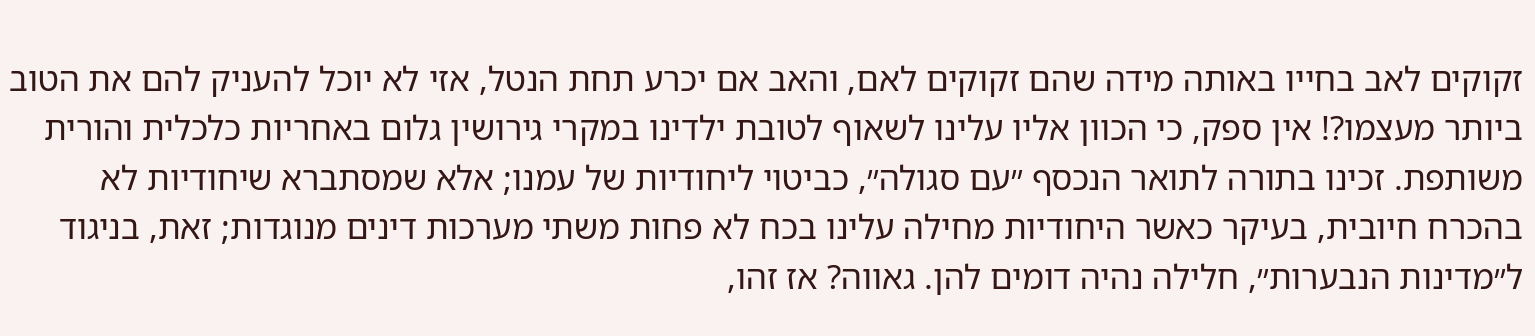זקוקים לאב בחייו באותה מידה שהם זקוקים לאם, והאב אם יכרע תחת הנטל, אזי לא יוכל להעניק להם את הטוב ביותר מעצמו?! אין ספק, כי הכוון אליו עלינו לשאוף לטובת ילדינו במקרי גירושין גלום באחריות כלכלית והורית משותפת. זכינו בתורה לתואר הנכסף ״עם סגולה״, כביטוי ליחודיות של עמנו; אלא שמסתברא שיחודיות לא בהכרח חיובית, בעיקר כאשר היחודיות מחילה עלינו בכח לא פחות משתי מערכות דינים מנוגדות; זאת, בניגוד ל״מדינות הנבערות״, חלילה נהיה דומים להן. גאווה? אז זהו,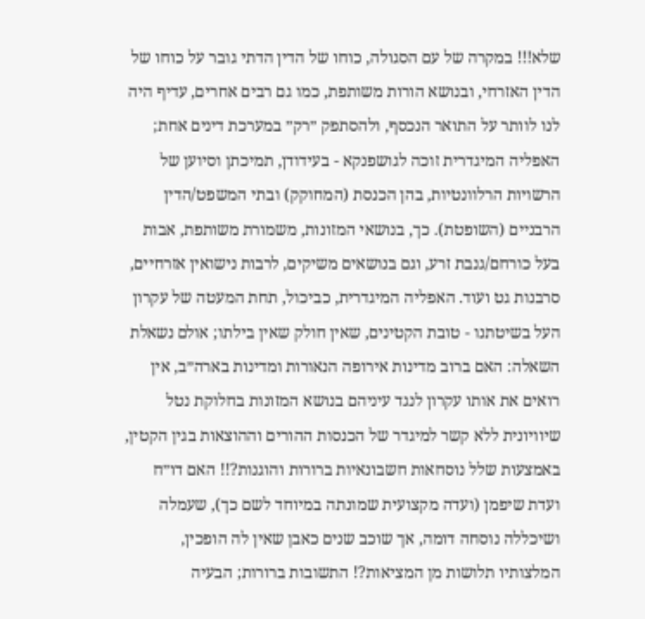שלא!!! במקרה של עם הסגולה, כוחו של הדין הדתי גובר על כוחו של הדין האזרחי, ובנושא הורות משותפת, כמו גם רבים אחרים, עדיף היה לנו לוותר על התואר הנכסף, ולהסתפק ״רק״ במערכת דינים אחת; האפליה המיגדרית זוכה לגושפנקא - בעידודן, תמיכתן וסיוען של הרשויות הרלוונטיות, בהן הכנסת (המחוקק) ובתי המשפט/הדין הרבניים (השופטת). כך, בנושאי המזונות, משמורת משותפת, אבות בעל כורחם/גנבת זרע, וגם בנושאים משיקים, לרבות נישואין אזרחיים, סרבנות גט ועוד. האפליה המיגדרית, כביכול, תחת המעטה של עקרון העל בשיטתנו - טובת הקטינים, שאין חולק שאין בילתו; אולם נשאלת השאלה: האם ברוב מדינות אירופה הנאורות ומדינות בארה״ב, אין רואים את אותו עקרון לנגד עיניהם בנושא המזונות בחלוקת נטל שיוויונית ללא קשר למיגדר של הכנסות ההורים וההוצאות בגין הקטין, באמצעות שלל נוסחאות חשבונאיות ברורות והוגנות?!! האם דו״ח ועדת שיפמן (ועדה מקצועית שמונתה במיוחד לשם כך), שעמלה ושיכללה נוסחה דומה, אך שוכב שנים כאבן שאין לה הופכין, המלצותיו תלושות מן המציאות?! התשובות ברורות; הבעיה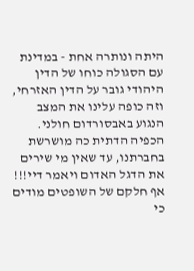היתה ונותרה אחת - במדינת עם הסגולה כוחו של הדין היהודי גובר על הדין האזרחי, וזה כופה עלינו את המצב הנגוע באבסורדום חולני. הכפיה הדתית כה מושרשת בחברתנו, עד שאין מי שירים את הדגל האדום ויאמר דיי!!! אף חלקם של השופטים מודים כי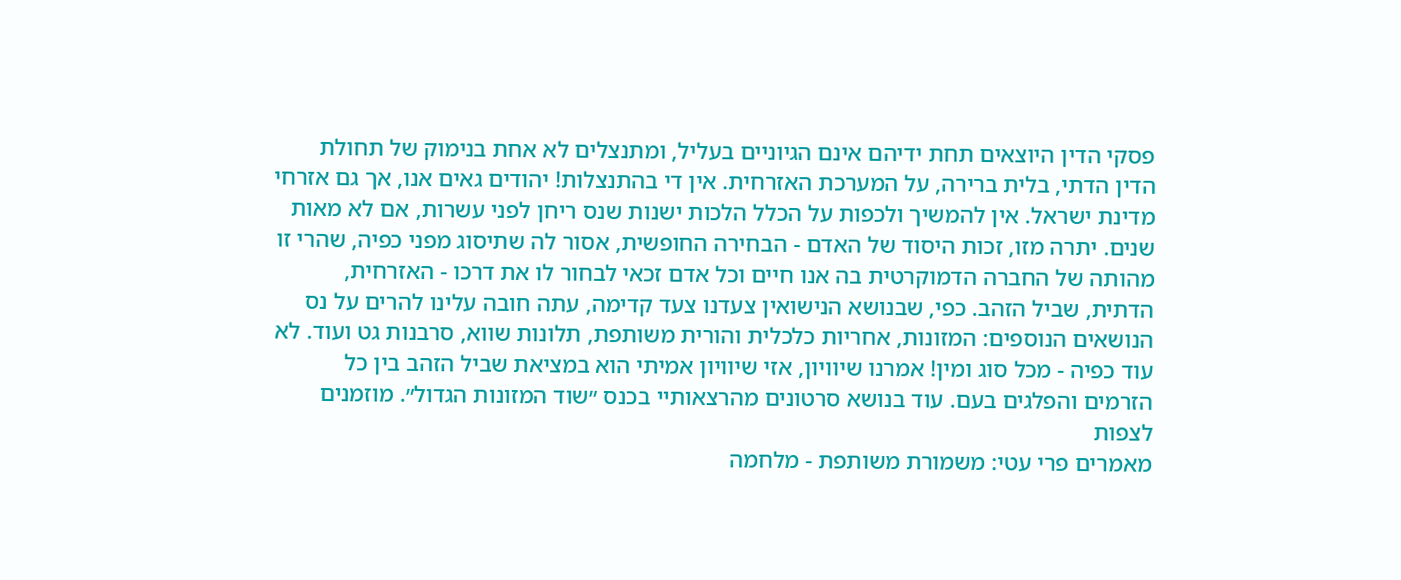פסקי הדין היוצאים תחת ידיהם אינם הגיוניים בעליל, ומתנצלים לא אחת בנימוק של תחולת הדין הדתי, בלית ברירה, על המערכת האזרחית. אין די בהתנצלות! יהודים גאים אנו, אך גם אזרחי מדינת ישראל. אין להמשיך ולכפות על הכלל הלכות ישנות שנס ריחן לפני עשרות, אם לא מאות שנים. יתרה מזו, זכות היסוד של האדם - הבחירה החופשית, אסור לה שתיסוג מפני כפיה, שהרי זו מהותה של החברה הדמוקרטית בה אנו חיים וכל אדם זכאי לבחור לו את דרכו - האזרחית, הדתית, שביל הזהב. כפי, שבנושא הנישואין צעדנו צעד קדימה, עתה חובה עלינו להרים על נס הנושאים הנוספים: המזונות, אחריות כלכלית והורית משותפת, תלונות שווא, סרבנות גט ועוד. לא עוד כפיה - מכל סוג ומין! אמרנו שיוויון, אזי שיוויון אמיתי הוא במציאת שביל הזהב בין כל הזרמים והפלגים בעם. עוד בנושא סרטונים מהרצאותיי בכנס ״שוד המזונות הגדול״. מוזמנים לצפות
מאמרים פרי עטי: משמורת משותפת - מלחמה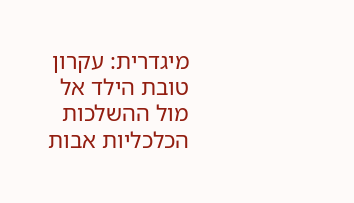מיגדרית: עקרון טובת הילד אל מול ההשלכות הכלכליות אבות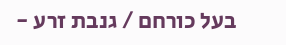בעל כורחם / גנבת זרע -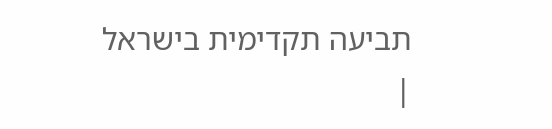תביעה תקדימית בישראל |